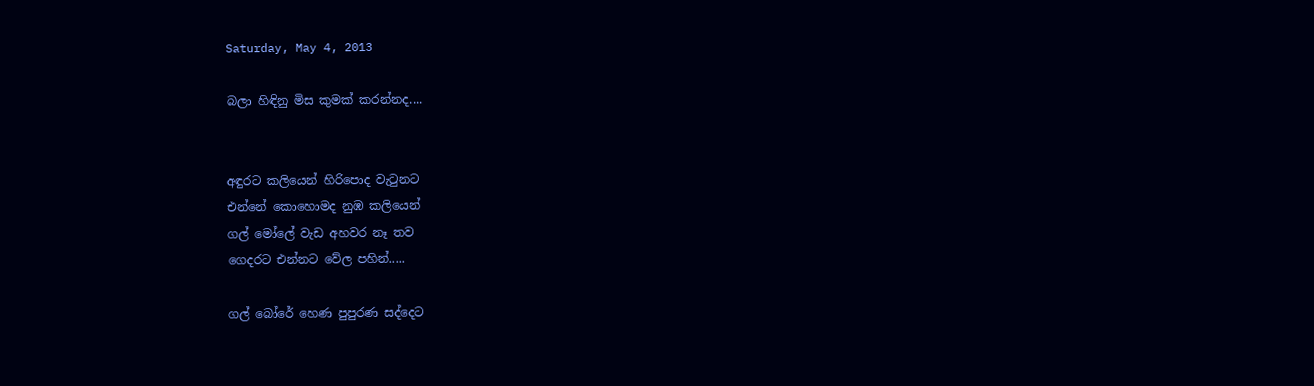Saturday, May 4, 2013

බලා හිඳිනු මිස කුමක් කරන්නද....


අඳුරට කලියෙන් හිරිපොද වැ‍ටුනට
එන්නේ කොහොමද නුඹ කලියෙන්
ගල් මෝලේ වැඩ අහවර නෑ තව
ගෙදරට එන්නට වේල පහින්.....

ගල් බෝරේ හෙණ පුපුරණ සද්දෙට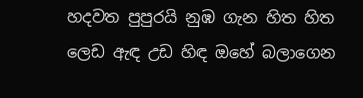හදවත පුපුරයි නුඹ ගැන හිත හිත
ලෙඩ ඇඳ උඩ හිඳ ඔහේ බලාගෙන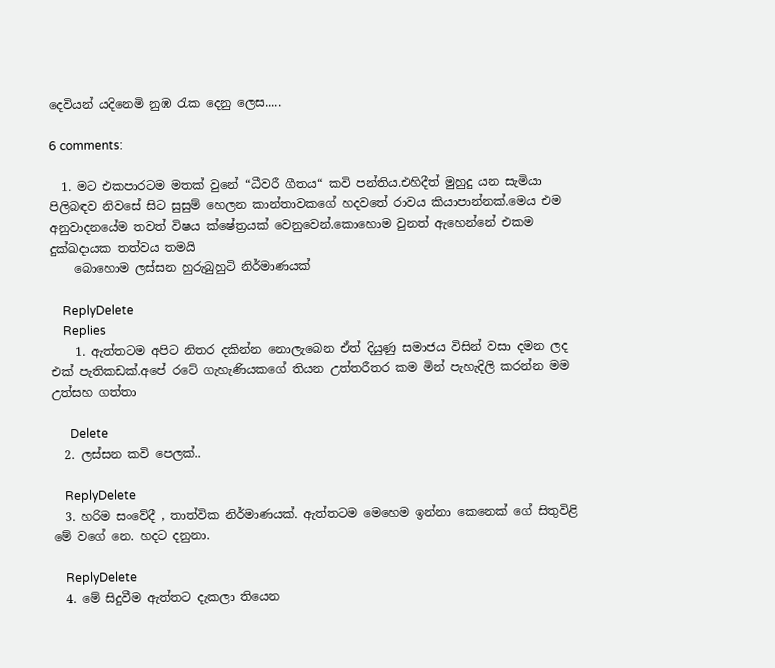දෙවියන් යදිනෙමි නුඹ ‍රැක දෙනු ලෙස.....

6 comments:

  1. මට එකපාරටම මතක් වුනේ “ධීවරී ගීතය“ කවි පන්තිය.එහිදීත් මුහුදු යන සැමියා පිලිබඳව නිවසේ සිට සුසුම් හෙලන කාන්තාවකගේ හදවතේ රාවය කියාපාන්නක්.මෙය එම අනුවාදනයේම තවත් විෂය ක්ෂේත්‍රයක් වෙනුවෙන්.කොහොම වුනත් ඇහෙන්නේ එකම දුක්ඛදායක තත්වය තමයි
    බොහොම ලස්සන හුරුබුහුටි නිර්මාණයක්

    ReplyDelete
    Replies
    1. ඇත්තටම අපිට නිතර දකින්න නොලැබෙන ඒත් දියුණු සමාජය විසින් වසා දමන ලද එක් පැතිකඩක්.අපේ රටේ ගැහැණියකගේ තියන උත්තරීතර කම මින් පැහැදිලි කරන්න මම උත්සහ ගත්තා

      Delete
  2. ලස්සන කවි පෙලක්..

    ReplyDelete
  3. හරිම සංවේදී , තාත්වික නිර්මාණයක්. ඇත්තටම මෙහෙම ඉන්නා කෙනෙක් ගේ සිතුවිළි මේ වගේ නෙ. හදට දනුනා.

    ReplyDelete
  4. මේ සිදුවීම ඇත්තට දැකලා තියෙන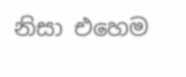නිසා එහෙම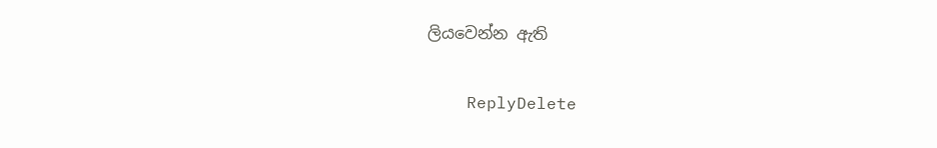ලියවෙන්න ඇති

    ReplyDelete